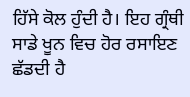ਹਿੱਸੇ ਕੋਲ ਹੁੰਦੀ ਹੈ। ਇਹ ਗ੍ਰੰਥੀ ਸਾਡੇ ਖੂਨ ਵਿਚ ਹੋਰ ਰਸਾਇਣ ਛੱਡਦੀ ਹੈ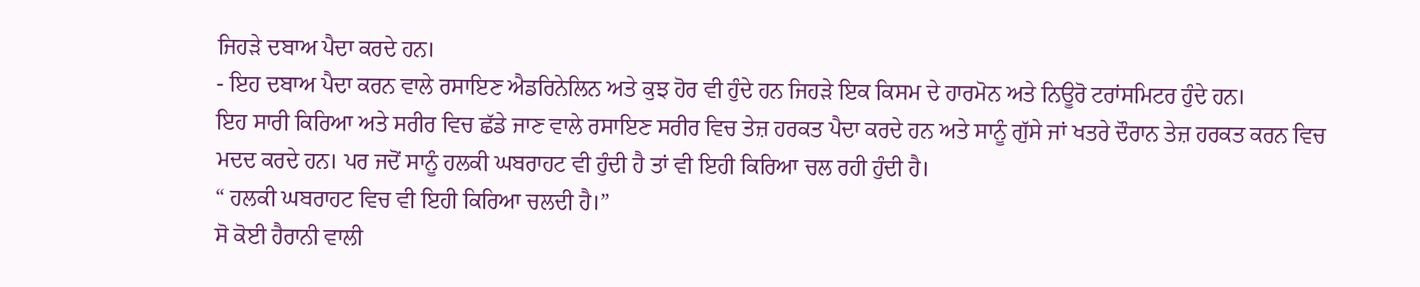ਜਿਹੜੇ ਦਬਾਅ ਪੈਦਾ ਕਰਦੇ ਹਨ।
- ਇਹ ਦਬਾਅ ਪੈਦਾ ਕਰਨ ਵਾਲੇ ਰਸਾਇਣ ਐਡਰਿਨੇਲਿਨ ਅਤੇ ਕੁਝ ਹੋਰ ਵੀ ਹੁੰਦੇ ਹਨ ਜਿਹੜੇ ਇਕ ਕਿਸਮ ਦੇ ਹਾਰਮੋਨ ਅਤੇ ਨਿਊਰੋ ਟਰਾਂਸਮਿਟਰ ਹੁੰਦੇ ਹਨ।
ਇਹ ਸਾਰੀ ਕਿਰਿਆ ਅਤੇ ਸਰੀਰ ਵਿਚ ਛੱਡੇ ਜਾਣ ਵਾਲੇ ਰਸਾਇਣ ਸਰੀਰ ਵਿਚ ਤੇਜ਼ ਹਰਕਤ ਪੈਦਾ ਕਰਦੇ ਹਨ ਅਤੇ ਸਾਨੂੰ ਗੁੱਸੇ ਜਾਂ ਖਤਰੇ ਦੌਰਾਨ ਤੇਜ਼ ਹਰਕਤ ਕਰਨ ਵਿਚ ਮਦਦ ਕਰਦੇ ਹਨ। ਪਰ ਜਦੋਂ ਸਾਨੂੰ ਹਲਕੀ ਘਬਰਾਹਟ ਵੀ ਹੁੰਦੀ ਹੈ ਤਾਂ ਵੀ ਇਹੀ ਕਿਰਿਆ ਚਲ ਰਹੀ ਹੁੰਦੀ ਹੈ।
“ ਹਲਕੀ ਘਬਰਾਹਟ ਵਿਚ ਵੀ ਇਹੀ ਕਿਰਿਆ ਚਲਦੀ ਹੈ।”
ਸੋ ਕੋਈ ਹੈਰਾਨੀ ਵਾਲੀ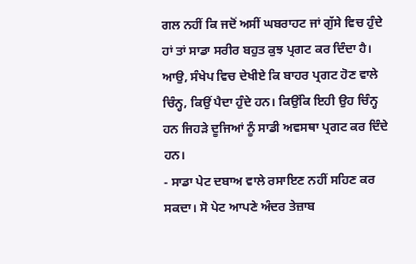ਗਲ ਨਹੀਂ ਕਿ ਜਦੋਂ ਅਸੀਂ ਘਬਰਾਹਟ ਜਾਂ ਗੁੱਸੇ ਵਿਚ ਹੁੰਦੇ ਹਾਂ ਤਾਂ ਸਾਡਾ ਸਰੀਰ ਬਹੁਤ ਕੁਝ ਪ੍ਰਗਟ ਕਰ ਦਿੰਦਾ ਹੈ।
ਆਉ, ਸੰਖੇਪ ਵਿਚ ਦੇਖੀਏ ਕਿ ਬਾਹਰ ਪ੍ਰਗਟ ਹੋਣ ਵਾਲੇ ਚਿੰਨ੍ਹ, ਕਿਉਂ ਪੈਦਾ ਹੁੰਦੇ ਹਨ। ਕਿਉਂਕਿ ਇਹੀ ਉਹ ਚਿੰਨ੍ਹ ਹਨ ਜਿਹੜੇ ਦੂਜਿਆਂ ਨੂੰ ਸਾਡੀ ਅਵਸਥਾ ਪ੍ਰਗਟ ਕਰ ਦਿੰਦੇ ਹਨ।
- ਸਾਡਾ ਪੇਟ ਦਬਾਅ ਵਾਲੇ ਰਸਾਇਣ ਨਹੀਂ ਸਹਿਣ ਕਰ ਸਕਦਾ। ਸੋ ਪੇਟ ਆਪਣੇ ਅੰਦਰ ਤੇਜ਼ਾਬ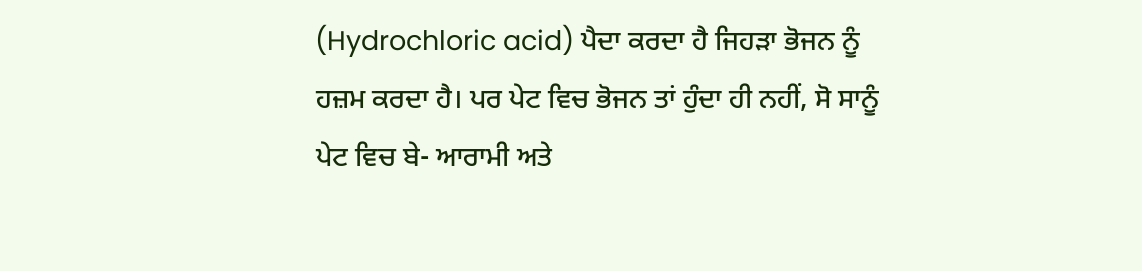(Hydrochloric acid) ਪੈਦਾ ਕਰਦਾ ਹੈ ਜਿਹੜਾ ਭੋਜਨ ਨੂੰ ਹਜ਼ਮ ਕਰਦਾ ਹੈ। ਪਰ ਪੇਟ ਵਿਚ ਭੋਜਨ ਤਾਂ ਹੁੰਦਾ ਹੀ ਨਹੀਂ, ਸੋ ਸਾਨੂੰ ਪੇਟ ਵਿਚ ਬੇ- ਆਰਾਮੀ ਅਤੇ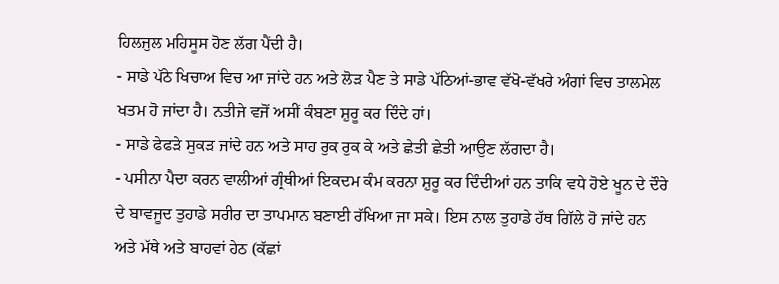ਹਿਲਜੁਲ ਮਹਿਸੂਸ ਹੋਣ ਲੱਗ ਪੈਂਦੀ ਹੈ।
- ਸਾਡੇ ਪੱਠੇ ਖਿਚਾਅ ਵਿਚ ਆ ਜਾਂਦੇ ਹਨ ਅਤੇ ਲੋੜ ਪੈਣ ਤੇ ਸਾਡੇ ਪੱਠਿਆਂ-ਭਾਵ ਵੱਖੋ-ਵੱਖਰੇ ਅੰਗਾਂ ਵਿਚ ਤਾਲਮੇਲ ਖਤਮ ਹੋ ਜਾਂਦਾ ਹੈ। ਨਤੀਜੇ ਵਜੋਂ ਅਸੀਂ ਕੰਬਣਾ ਸ਼ੁਰੂ ਕਰ ਦਿੰਦੇ ਹਾਂ।
- ਸਾਡੇ ਫੇਫੜੇ ਸੁਕੜ ਜਾਂਦੇ ਹਨ ਅਤੇ ਸਾਹ ਰੁਕ ਰੁਕ ਕੇ ਅਤੇ ਛੇਤੀ ਛੇਤੀ ਆਉਣ ਲੱਗਦਾ ਹੈ।
- ਪਸੀਨਾ ਪੈਦਾ ਕਰਨ ਵਾਲੀਆਂ ਗ੍ਰੰਥੀਆਂ ਇਕਦਮ ਕੰਮ ਕਰਨਾ ਸ਼ੁਰੂ ਕਰ ਦਿੰਦੀਆਂ ਹਨ ਤਾਕਿ ਵਧੇ ਹੋਏ ਖੂਨ ਦੇ ਦੌਰੇ ਦੇ ਬਾਵਜੂਦ ਤੁਹਾਡੇ ਸਰੀਰ ਦਾ ਤਾਪਮਾਨ ਬਣਾਈ ਰੱਖਿਆ ਜਾ ਸਕੇ। ਇਸ ਨਾਲ ਤੁਹਾਡੇ ਹੱਥ ਗਿੱਲੇ ਹੋ ਜਾਂਦੇ ਹਨ ਅਤੇ ਮੱਥੇ ਅਤੇ ਬਾਹਵਾਂ ਹੇਠ (ਕੱਛਾਂ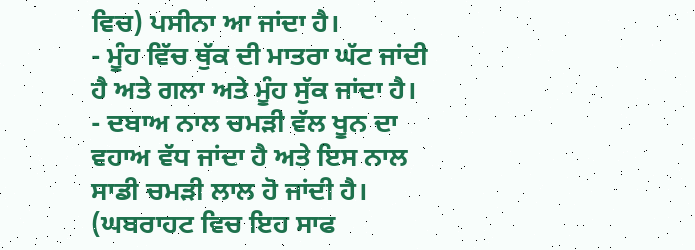ਵਿਚ) ਪਸੀਨਾ ਆ ਜਾਂਦਾ ਹੈ।
- ਮੂੰਹ ਵਿੱਚ ਥੁੱਕ ਦੀ ਮਾਤਰਾ ਘੱਟ ਜਾਂਦੀ ਹੈ ਅਤੇ ਗਲਾ ਅਤੇ ਮੂੰਹ ਸੁੱਕ ਜਾਂਦਾ ਹੈ।
- ਦਬਾਅ ਨਾਲ ਚਮੜੀ ਵੱਲ ਖੂਨ ਦਾ ਵਹਾਅ ਵੱਧ ਜਾਂਦਾ ਹੈ ਅਤੇ ਇਸ ਨਾਲ ਸਾਡੀ ਚਮੜੀ ਲਾਲ ਹੋ ਜਾਂਦੀ ਹੈ। (ਘਬਰਾਹਟ ਵਿਚ ਇਹ ਸਾਫ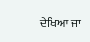ਦੇਖਿਆ ਜਾ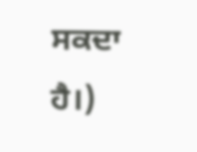ਸਕਦਾ ਹੈ।)